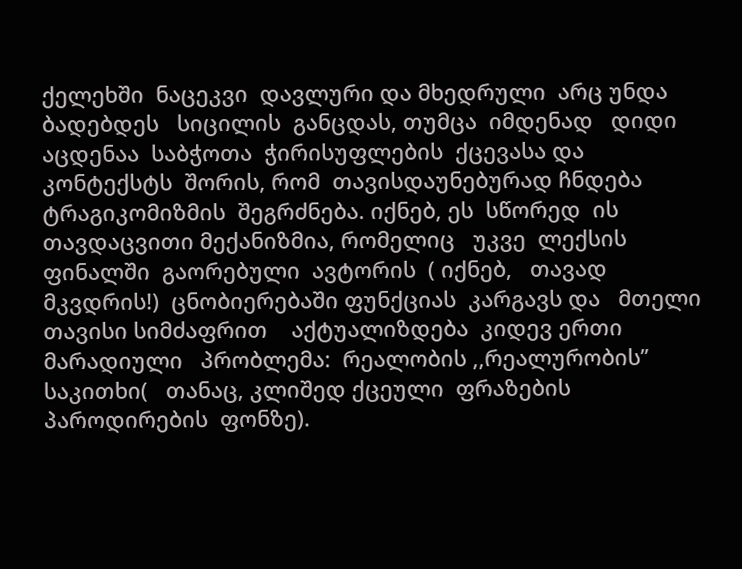ქელეხში  ნაცეკვი  დავლური და მხედრული  არც უნდა  ბადებდეს   სიცილის  განცდას, თუმცა  იმდენად   დიდი  აცდენაა  საბჭოთა  ჭირისუფლების  ქცევასა და  კონტექსტს  შორის, რომ  თავისდაუნებურად ჩნდება  ტრაგიკომიზმის  შეგრძნება. იქნებ, ეს  სწორედ  ის თავდაცვითი მექანიზმია, რომელიც   უკვე  ლექსის  ფინალში  გაორებული  ავტორის  ( იქნებ,   თავად მკვდრის!)  ცნობიერებაში ფუნქციას  კარგავს და   მთელი  თავისი სიმძაფრით    აქტუალიზდება  კიდევ ერთი  მარადიული   პრობლემა:  რეალობის ,,რეალურობის’’  საკითხი(   თანაც, კლიშედ ქცეული  ფრაზების  პაროდირების  ფონზე).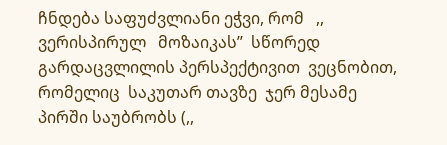ჩნდება საფუძვლიანი ეჭვი, რომ   ,,  ვერისპირულ   მოზაიკას’’  სწორედ    გარდაცვლილის პერსპექტივით  ვეცნობით, რომელიც  საკუთარ თავზე  ჯერ მესამე  პირში საუბრობს (,,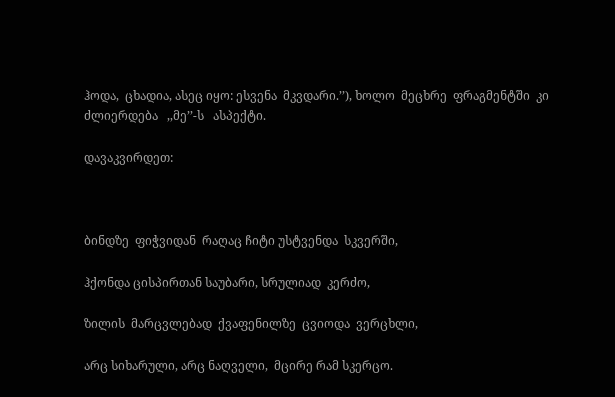ჰოდა,  ცხადია, ასეც იყო: ესვენა  მკვდარი.’’), ხოლო  მეცხრე  ფრაგმენტში  კი   ძლიერდება   ,,მე’’-ს   ასპექტი.

დავაკვირდეთ:



ბინდზე  ფიჭვიდან  რაღაც ჩიტი უსტვენდა  სკვერში,

ჰქონდა ცისპირთან საუბარი, სრულიად  კერძო,

ზილის  მარცვლებად  ქვაფენილზე  ცვიოდა  ვერცხლი,

არც სიხარული, არც ნაღველი,  მცირე რამ სკერცო.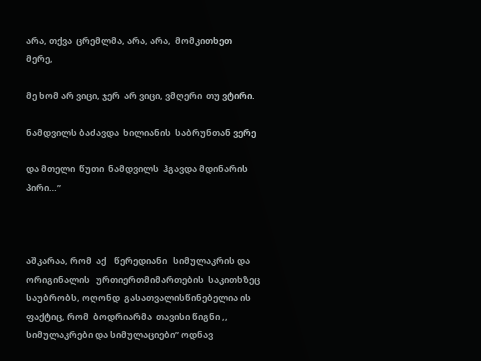არა, თქვა  ცრემლმა, არა, არა,  მომკითხეთ მერე,

მე ხომ არ ვიცი, ჯერ  არ ვიცი, ვმღერი  თუ ვტირი.

ნამდვილს ბაძავდა  ხილიანის  საბრუნთან ვერე

და მთელი  წუთი  ნამდვილს  ჰგავდა მდინარის პირი…’’



აშკარაა, რომ  აქ    წერედიანი   სიმულაკრის და ორიგინალის   ურთიერთმიმართების  საკითხზეც  საუბრობს, ოღონდ  გასათვალისწინებელია ის ფაქტიც, რომ  ბოდრიარმა  თავისი წიგნი ,, სიმულაკრები და სიმულაციები’’ ოდნავ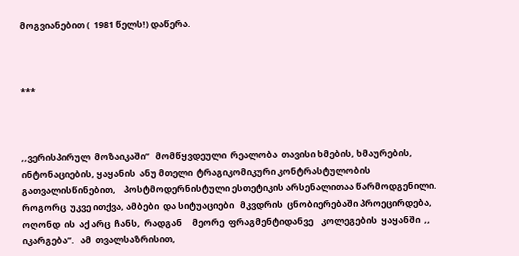მოგვიანებით (  1981 წელს!) დაწერა.



***



,,ვერისპირულ  მოზაიკაში’’   მომწყვდეული  რეალობა  თავისი ხმების, ხმაურების, ინტონაციების, ყაყანის  ანუ მთელი  ტრაგიკომიკური კონტრასტულობის გათვალისწინებით,    პოსტმოდერნისტული ესთეტიკის არსენალითაა წარმოდგენილი.  როგორც  უკვე ითქვა, ამბები  და სიტუაციები   მკვდრის  ცნობიერებაში პროეცირდება, ოღონდ  ის  აქ არც  ჩანს,  რადგან     მეორე  ფრაგმენტიდანვე    კოლეგების  ყაყანში  ,, იკარგება’’.   ამ  თვალსაზრისით,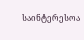საინტერესოა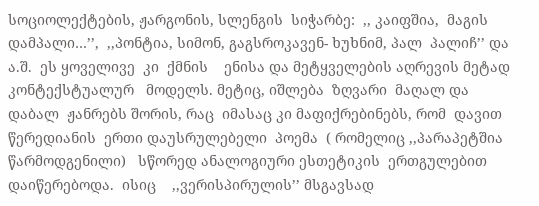სოციოლექტების, ჟარგონის, სლენგის  სიჭარბე:  ,, კაიფშია,  მაგის დამპალი…’’,  ,,პონტია, სიმონ, გაგსროკავენ- ხუხნიმ, პალ  პალიჩ’’ და ა.შ.  ეს ყოველივე  კი  ქმნის    ენისა და მეტყველების აღრევის მეტად  კონტექსტუალურ   მოდელს. მეტიც, იშლება  ზღვარი  მაღალ და დაბალ  ჟანრებს შორის, რაც  იმასაც კი მაფიქრებინებს, რომ  დავით  წერედიანის  ერთი დაუსრულებელი  პოემა  ( რომელიც ,,პარაპეტშია წარმოდგენილი)   სწორედ ანალოგიური ესთეტიკის  ერთგულებით  დაიწერებოდა.  ისიც    ,,ვერისპირულის’’ მსგავსად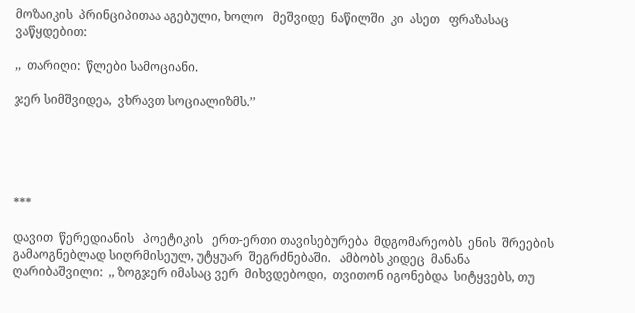მოზაიკის  პრინციპითაა აგებული, ხოლო   მეშვიდე  ნაწილში  კი  ასეთ   ფრაზასაც  ვაწყდებით:

,,  თარიღი:  წლები სამოციანი.

ჯერ სიმშვიდეა,  ვხრავთ სოციალიზმს.’’





***

დავით  წერედიანის   პოეტიკის   ერთ-ერთი თავისებურება  მდგომარეობს  ენის  შრეების   გამაოგნებლად სიღრმისეულ, უტყუარ  შეგრძნებაში.   ამბობს კიდეც  მანანა  ღარიბაშვილი:  ,, ზოგჯერ იმასაც ვერ  მიხვდებოდი,  თვითონ იგონებდა  სიტყვებს, თუ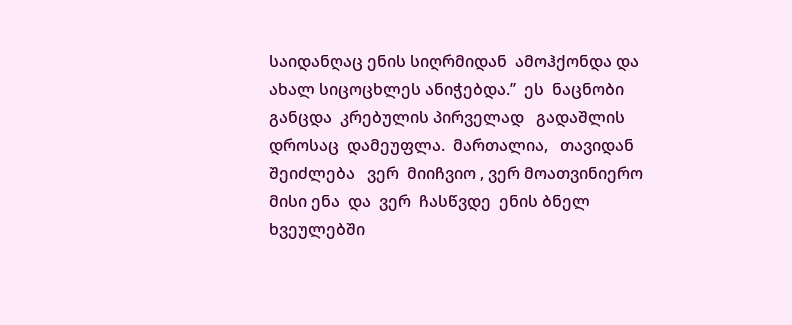საიდანღაც ენის სიღრმიდან  ამოჰქონდა და ახალ სიცოცხლეს ანიჭებდა.’’  ეს  ნაცნობი განცდა  კრებულის პირველად   გადაშლის  დროსაც  დამეუფლა.  მართალია,   თავიდან შეიძლება   ვერ  მიიჩვიო , ვერ მოათვინიერო მისი ენა  და  ვერ  ჩასწვდე  ენის ბნელ  ხვეულებში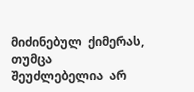მიძინებულ  ქიმერას, თუმცა  შეუძლებელია  არ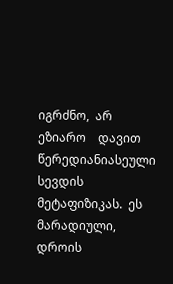იგრძნო,  არ   ეზიარო    დავით წერედიანიასეული სევდის  მეტაფიზიკას.  ეს  მარადიული, დროის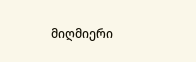მიღმიერი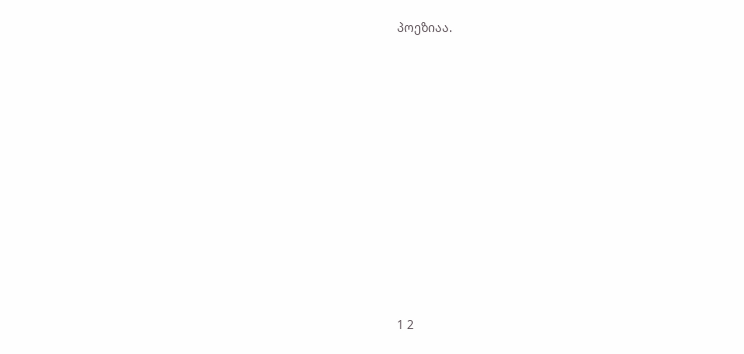პოეზიაა.















1 2